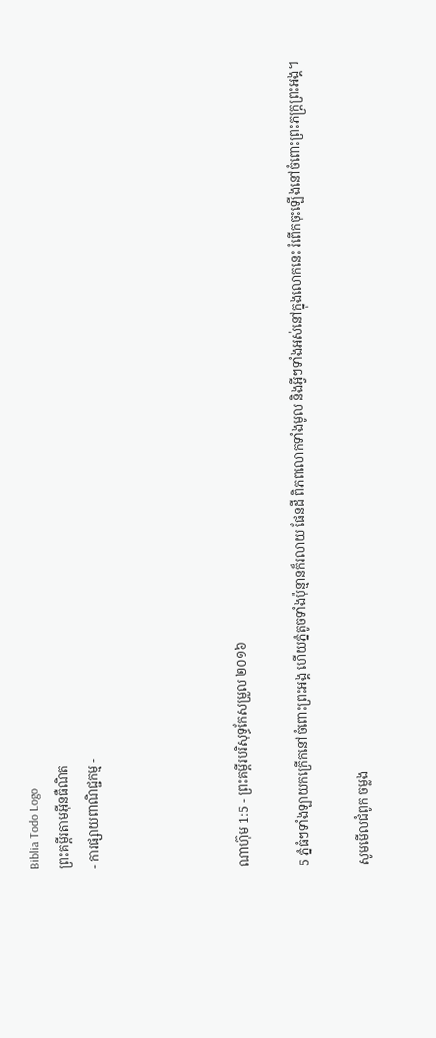Biblia Todo Logo
ព្រះគម្ពីរតាមអ៊ីនធឺណិត
- ការផ្សាយពាណិជ្ជកម្ម -




ណាហ៊ុម 1:5 - ព្រះគម្ពីរបរិសុទ្ធកែសម្រួល ២០១៦

5 ភ្នំធំៗទាំង‌ឡាយកក្រើកនៅចំពោះព្រះ‌អង្គ ហើយភ្នំតូចទាំងប៉ុន្មានក៏រលាយ ផែនដី ពិភព‌លោកទាំងមូល និងអ្វីៗទាំងអស់នៅក្នុងលោកនេះ រំពើកចុះឡើងនៅចំពោះព្រះ‌ភក្ត្រព្រះ‌អង្គ។

សូមមើលជំពូក ចម្លង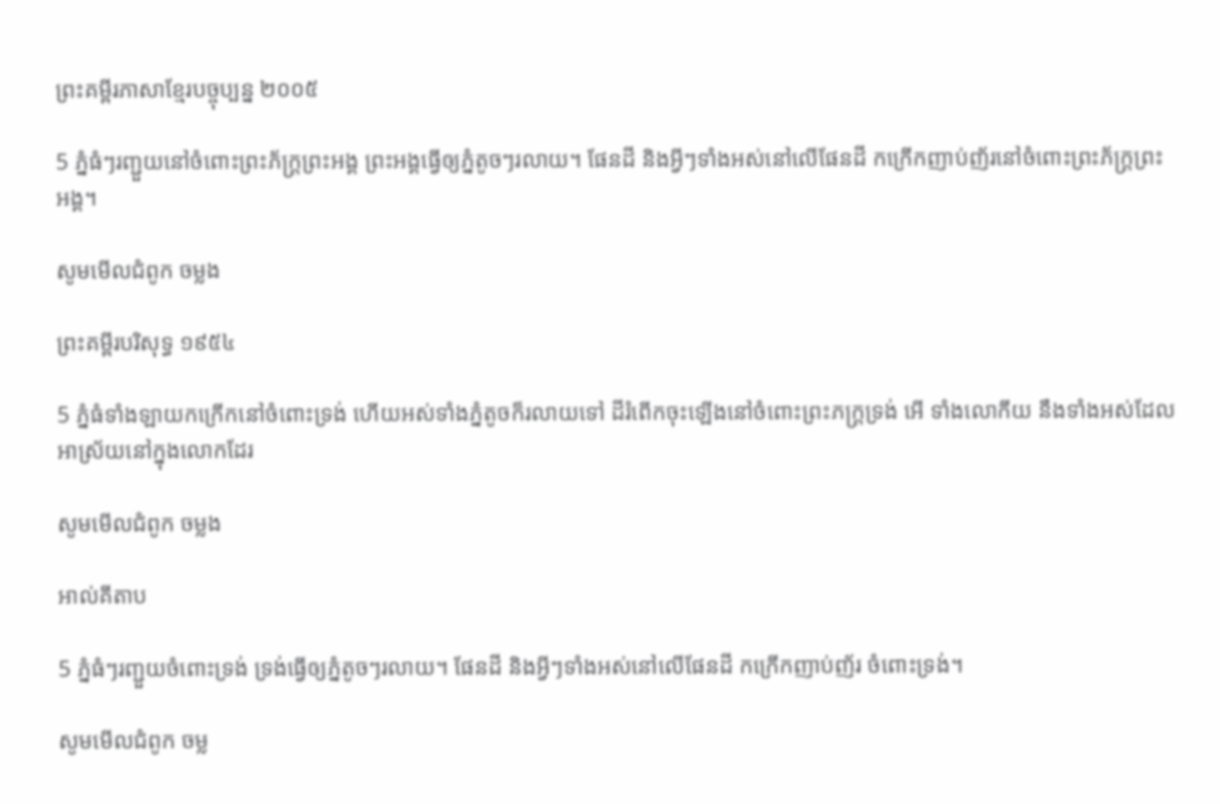ព្រះគម្ពីរភាសាខ្មែរបច្ចុប្បន្ន ២០០៥

5 ភ្នំធំៗរញ្ជួយនៅចំពោះព្រះ‌ភ័ក្ត្រព្រះអង្គ ព្រះអង្គធ្វើឲ្យភ្នំតូចៗរលាយ។ ផែនដី និងអ្វីៗទាំងអស់នៅលើផែនដី កក្រើកញាប់‌ញ័រនៅចំពោះព្រះ‌ភ័ក្ត្រព្រះអង្គ។

សូមមើលជំពូក ចម្លង

ព្រះគម្ពីរបរិសុទ្ធ ១៩៥៤

5 ភ្នំធំទាំង‌ឡាយកក្រើកនៅចំពោះទ្រង់ ហើយអស់ទាំងភ្នំតូចក៏រលាយទៅ ដីរំពើកចុះឡើងនៅចំពោះព្រះ‌ភក្ត្រទ្រង់ អើ ទាំងលោកីយ នឹងទាំងអស់ដែលអាស្រ័យនៅក្នុងលោកដែរ

សូមមើលជំពូក ចម្លង

អាល់គីតាប

5 ភ្នំធំៗរញ្ជួយចំពោះទ្រង់ ទ្រង់ធ្វើឲ្យភ្នំតូចៗរលាយ។ ផែនដី និងអ្វីៗទាំងអស់នៅលើផែនដី កក្រើកញាប់‌ញ័រ ចំពោះទ្រង់។

សូមមើលជំពូក ចម្ល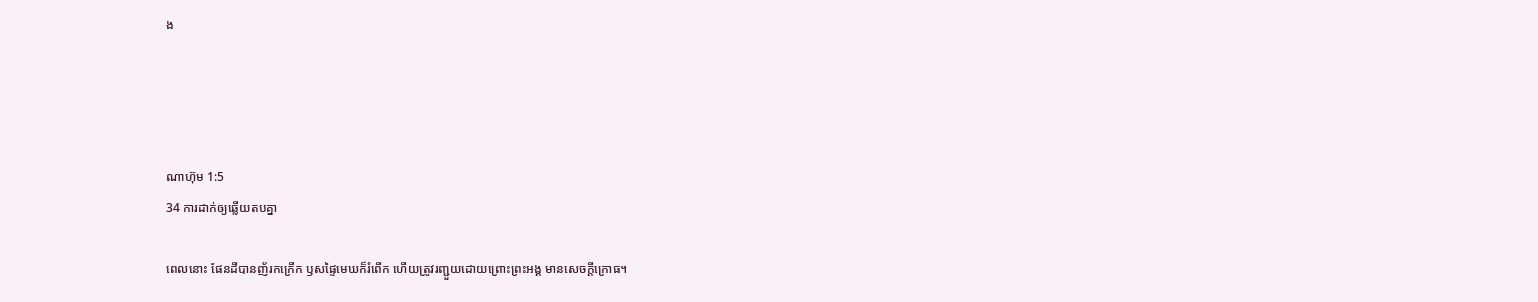ង




ណាហ៊ុម 1:5
34 ការដាក់ឲ្យឆ្លើយតបគ្នា

ពេលនោះ ផែនដីបានញ័រកក្រើក ឫសផ្ទៃមេឃក៏រំពើក ហើយត្រូវរញ្ជួយដោយព្រោះព្រះ‌អង្គ មានសេចក្ដីក្រោធ។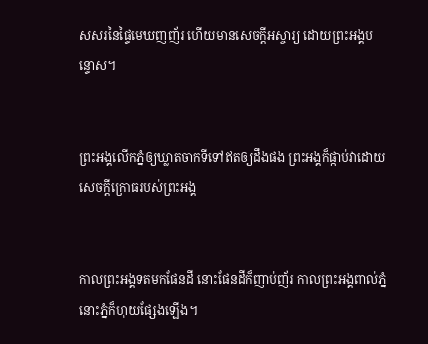សសរនៃផ្ទៃមេឃញញ័រ ហើយមានសេចក្ដីអស្ចារ្យ ដោយព្រះ‌អង្គបន្ទោស។


ព្រះ‌អង្គលើកភ្នំឲ្យឃ្លាតចាកទីទៅឥតឲ្យដឹងផង ព្រះ‌អង្គក៏ផ្កាប់វាដោយសេចក្ដីក្រោធរបស់ព្រះ‌អង្គ


កាលព្រះ‌អង្គទតមកផែនដី នោះផែនដីក៏ញាប់ញ័រ កាលព្រះ‌អង្គពាល់ភ្នំ នោះភ្នំក៏ហុយផ្សែងឡើង។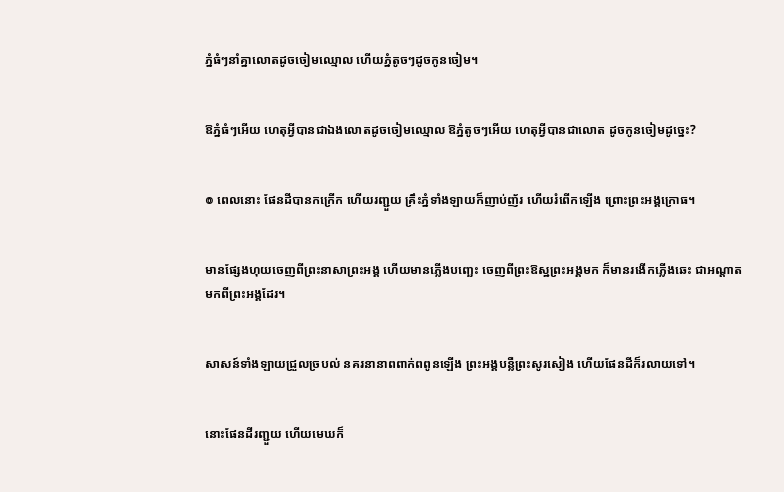ភ្នំធំៗនាំគ្នាលោតដូចចៀមឈ្មោល ហើយភ្នំតូចៗដូចកូនចៀម។


ឱភ្នំធំៗអើយ ហេតុអ្វីបានជាឯងលោតដូចចៀមឈ្មោល ឱភ្នំតូចៗអើយ ហេតុអ្វីបានជាលោត ដូចកូនចៀមដូច្នេះ?


៙ ពេលនោះ ផែនដីបានកក្រើក ហើយរញ្ជួយ គ្រឹះភ្នំទាំងឡាយក៏ញាប់ញ័រ ហើយរំពើកឡើង ព្រោះព្រះ‌អង្គក្រោធ។


មានផ្សែងហុយចេញពីព្រះ‌នាសាព្រះ‌អង្គ ហើយមានភ្លើងបញ្ឆេះ ចេញពីព្រះ‌ឱស្ឋព្រះ‌អង្គមក ក៏មានរងើកភ្លើងឆេះ ជាអណ្ដាតមកពីព្រះ‌អង្គដែរ។


សាសន៍ទាំងឡាយជ្រួលច្របល់ នគរនានាពពាក់‌ពពូនឡើង ព្រះ‌អង្គបន្លឺព្រះ‌សូរ‌សៀង ហើយផែនដីក៏រលាយទៅ។


នោះផែនដីរញ្ជួយ ហើយមេឃក៏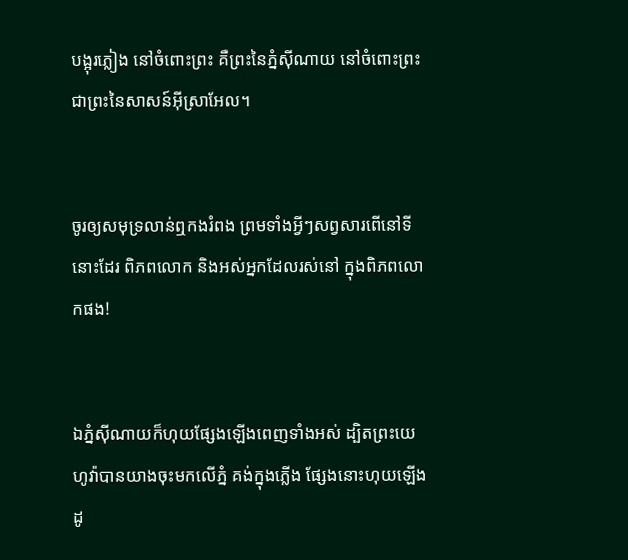បង្អុរភ្លៀង នៅចំពោះព្រះ គឺព្រះនៃភ្នំស៊ី‌ណាយ នៅចំពោះព្រះ ជាព្រះនៃសាសន៍អ៊ីស្រាអែល។


ចូរឲ្យសមុទ្រលាន់ឮកងរំពង ព្រមទាំងអ្វីៗសព្វសារពើនៅទីនោះដែរ ពិភពលោក និងអស់អ្នកដែលរស់នៅ ក្នុងពិភពលោកផង!


ឯភ្នំស៊ី‌ណាយក៏ហុយផ្សែងឡើងពេញទាំងអស់ ដ្បិតព្រះ‌យេហូវ៉ាបានយាងចុះមកលើភ្នំ គង់ក្នុងភ្លើង ផ្សែងនោះហុយឡើងដូ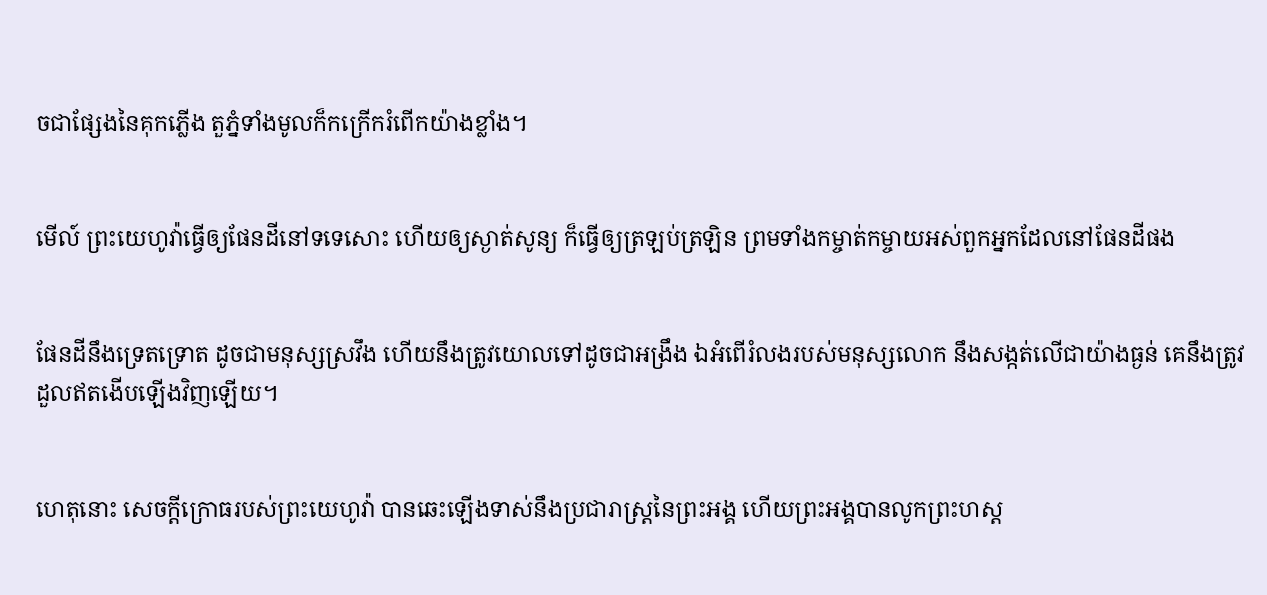ចជាផ្សែងនៃគុកភ្លើង តួភ្នំទាំងមូលក៏កក្រើករំពើកយ៉ាងខ្លាំង។


មើល៍ ព្រះ‌យេហូវ៉ាធ្វើឲ្យផែនដីនៅទទេសោះ ហើយឲ្យស្ងាត់សូន្យ ក៏ធ្វើឲ្យត្រឡប់‌ត្រឡិន ព្រមទាំងកម្ចាត់‌កម្ចាយអស់ពួកអ្នកដែលនៅផែនដីផង


ផែនដីនឹងទ្រេត‌ទ្រោត ដូចជាមនុស្សស្រវឹង ហើយនឹងត្រូវយោលទៅដូចជាអង្រឹង ឯអំពើរំលងរបស់មនុស្សលោក នឹងសង្កត់លើជាយ៉ាងធ្ងន់ គេនឹងត្រូវដួលឥតងើបឡើងវិញឡើយ។


ហេតុនោះ សេចក្ដីក្រោធរបស់ព្រះ‌យេហូវ៉ា បានឆេះឡើងទាស់នឹងប្រជា‌រាស្ត្រនៃព្រះ‌អង្គ ហើយព្រះ‌អង្គបានលូកព្រះ‌ហស្ត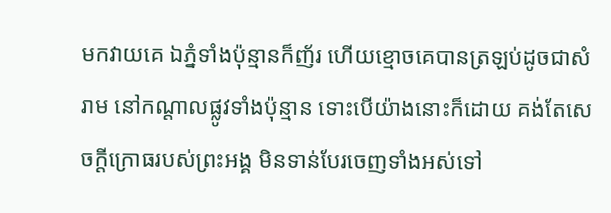មកវាយគេ ឯភ្នំទាំងប៉ុន្មានក៏ញ័រ ហើយខ្មោចគេបានត្រឡប់ដូចជាសំរាម នៅកណ្ដាលផ្លូវទាំងប៉ុន្មាន ទោះបើយ៉ាងនោះក៏ដោយ គង់តែសេចក្ដីក្រោធរបស់ព្រះ‌អង្គ មិនទាន់បែរចេញទាំងអស់ទៅ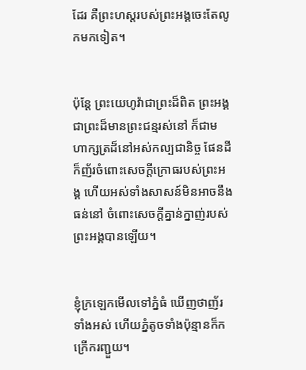ដែរ គឺព្រះ‌ហស្តរបស់ព្រះ‌អង្គចេះតែលូកមកទៀត។


ប៉ុន្តែ ព្រះ‌យេហូវ៉ាជាព្រះដ៏ពិត ព្រះ‌អង្គជាព្រះដ៏មានព្រះ‌ជន្មរស់នៅ ក៏ជាមហា‌ក្សត្រដ៏នៅអស់‌កល្បជា‌និច្ច ផែនដីក៏ញ័រចំពោះសេចក្ដីក្រោធរបស់ព្រះ‌អង្គ ហើយអស់ទាំងសាសន៍មិនអាចនឹងធន់នៅ ចំពោះសេចក្ដីគ្នាន់‌ក្នាញ់របស់ព្រះ‌អង្គបានឡើយ។


ខ្ញុំក្រឡេកមើលទៅភ្នំធំ ឃើញថាញ័រទាំងអស់ ហើយភ្នំតូចទាំងប៉ុន្មានក៏កក្រើករញ្ជួយ។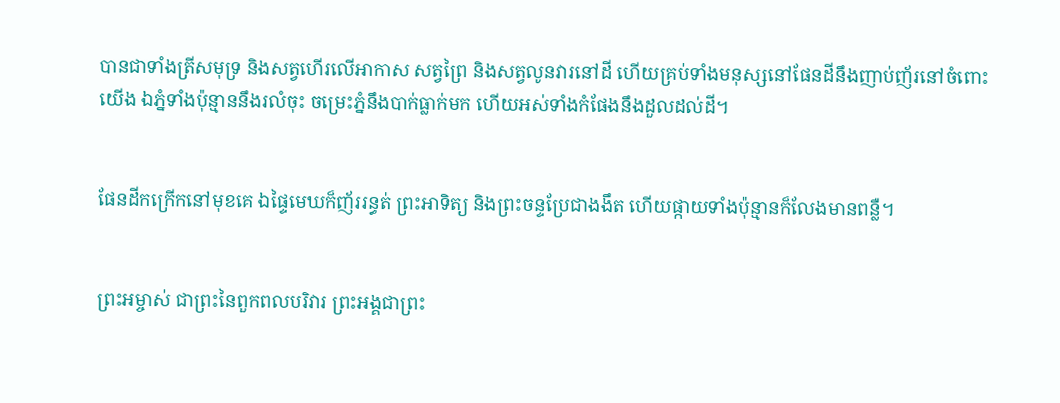បានជាទាំងត្រីសមុទ្រ និងសត្វហើរលើអាកាស សត្វព្រៃ និងសត្វលូនវារនៅដី ហើយគ្រប់ទាំងមនុស្សនៅផែន‌ដីនឹងញាប់‌ញ័រនៅចំពោះយើង ឯភ្នំទាំងប៉ុន្មាននឹងរលំចុះ ចម្រេះភ្នំនឹងបាក់ធ្លាក់មក ហើយអស់ទាំងកំផែងនឹងដួលដល់ដី។


ផែន‌ដីកក្រើកនៅមុខគេ ឯផ្ទៃមេឃក៏ញ័ររន្ធត់ ព្រះ‌អាទិត្យ និងព្រះ‌ចន្ទប្រែជាងងឹត ហើយផ្កាយទាំងប៉ុន្មានក៏លែងមានពន្លឺ។


ព្រះ‌អម្ចាស់ ជាព្រះ‌នៃពួកពលបរិវារ ព្រះ‌អង្គជាព្រះ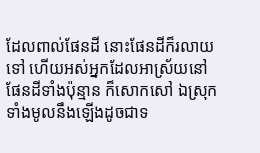ដែលពាល់ផែនដី នោះផែនដីក៏រលាយទៅ ហើយអស់អ្នកដែលអា‌ស្រ័យនៅផែនដីទាំងប៉ុន្មាន ក៏សោក‌សៅ ឯស្រុកទាំងមូលនឹងឡើងដូចជាទ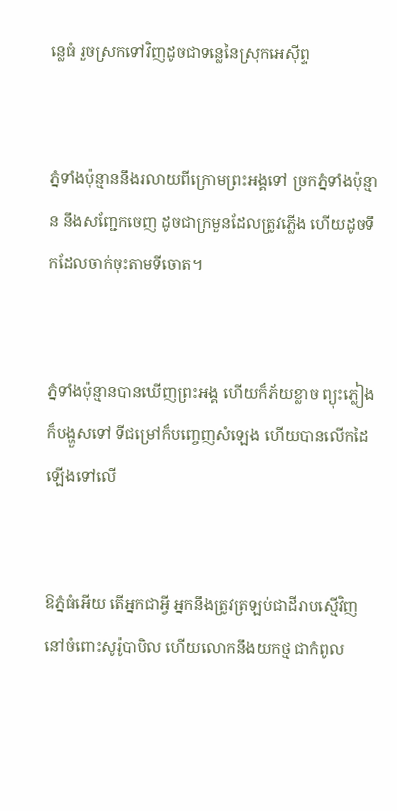ន្លេធំ រួចស្រកទៅវិញដូចជាទន្លេនៃស្រុកអេស៊ីព្ទ


ភ្នំទាំងប៉ុន្មាននឹងរលាយពីក្រោមព្រះ‌អង្គទៅ ច្រកភ្នំទាំងប៉ុន្មាន នឹងសញ្ជែកចេញ ដូចជាក្រមួនដែលត្រូវភ្លើង ហើយដូចទឹកដែលចាក់ចុះតាមទីចោត។


ភ្នំទាំងប៉ុន្មានបានឃើញព្រះ‌អង្គ ហើយក៏ភ័យខ្លាច ព្យុះភ្លៀងក៏បង្ហួសទៅ ទីជម្រៅក៏បញ្ចេញសំឡេង ហើយបានលើកដៃឡើងទៅលើ


ឱភ្នំធំអើយ តើអ្នកជាអ្វី អ្នកនឹងត្រូវត្រឡប់ជាដីរាបស្មើវិញ នៅចំពោះសូរ៉ូ‌បា‌បិល ហើយលោកនឹងយកថ្ម ជាកំពូល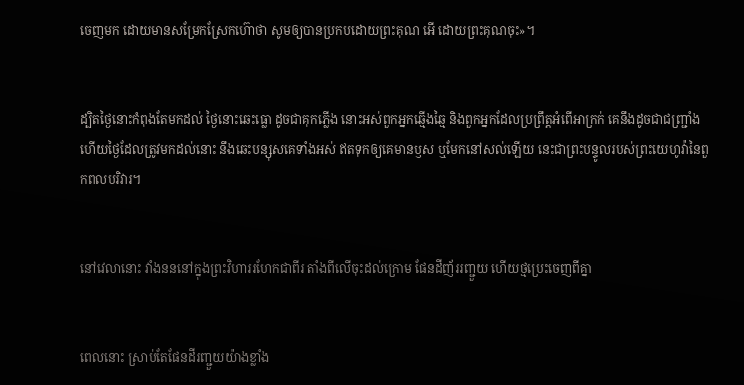ចេញមក ដោយមានសម្រែកស្រែកហ៊ោថា សូមឲ្យបានប្រកបដោយព្រះ‌គុណ អើ ដោយព្រះ‌គុណចុះ»។


ដ្បិតថ្ងៃនោះកំពុងតែមកដល់ ថ្ងៃនោះឆេះធ្លោ ដូចជាគុកភ្លើង នោះអស់ពួកអ្នកឆ្មើង‌ឆ្មៃ និងពួកអ្នកដែលប្រព្រឹត្តអំពើអាក្រក់ គេនឹងដូចជាជញ្ជ្រាំង ហើយថ្ងៃដែលត្រូវមកដល់នោះ នឹងឆេះបន្សុសគេទាំងអស់ ឥតទុកឲ្យគេមានឫស ឬមែកនៅសល់ឡើយ នេះជាព្រះ‌បន្ទូលរបស់ព្រះ‌យេហូវ៉ានៃពួកពល‌បរិវារ។


នៅវេលានោះ វាំង‌នននៅក្នុងព្រះ‌វិហាររហែកជាពីរ តាំងពីលើចុះដល់ក្រោម ផែនដីញ័ររញ្ជួយ ហើយថ្មប្រេះចេញពីគ្នា


ពេលនោះ ស្រាប់តែផែនដីរញ្ជួយយ៉ាងខ្លាំង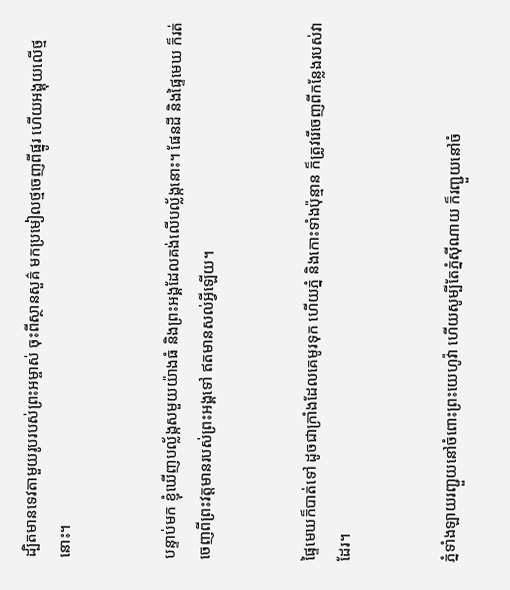ដ្បិតមានទេវតាមួយរូបរបស់ព្រះ‌អម្ចាស់ ចុះពីស្ថាន‌សួគ៌ មកប្រមៀលថ្មចេញពីផ្នូរ ហើយអង្គុយលើថ្មនោះ។


បន្ទាប់មក ខ្ញុំឃើញបល្ល័ង្កសមួយយ៉ាងធំ និងព្រះ‌អង្គដែលគង់លើបល្ល័ង្កនោះ។ ផែនដី និងផ្ទៃមេឃ ក៏រត់ចេញពីព្រះវត្តមានរបស់ព្រះ‌អង្គទៅ ឥតមានសល់អ្វីឡើយ។


ផ្ទៃមេឃក៏បាត់ទៅ ដូចជាក្រាំងដែលគេមូរទុក ហើយភ្នំ និងកោះទាំងប៉ុន្មាន ក៏ត្រូវរើចេញពីកន្លែងរបស់វាដែរ។


ភ្នំទាំងឡាយរញ្ជួយនៅចំពោះព្រះ‌យេហូវ៉ា ហើយសូម្បីតែភ្នំស៊ី‌ណាយ ក៏រញ្ជួយនៅចំ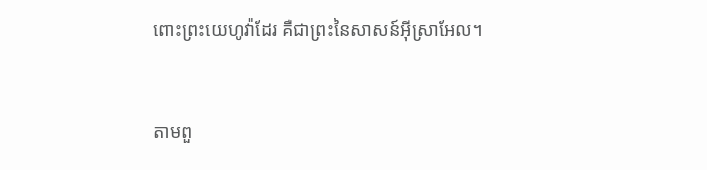ពោះព្រះ‌យេហូវ៉ាដែរ គឺជាព្រះនៃសាសន៍អ៊ីស្រា‌អែល។


តាមពួ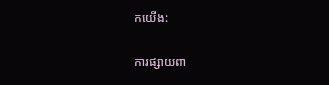កយើង:

ការផ្សាយពា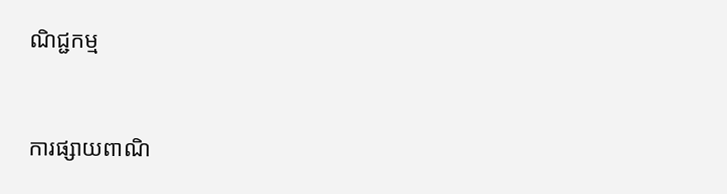ណិជ្ជកម្ម


ការផ្សាយពាណិ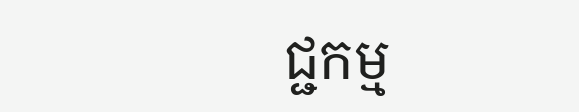ជ្ជកម្ម